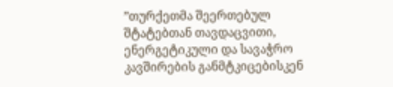”თურქეთმა შეერთებულ შტატებთან თავდაცვითი, ენერგეტიკული და სავაჭრო
კავშირების განმტკიცებისკენ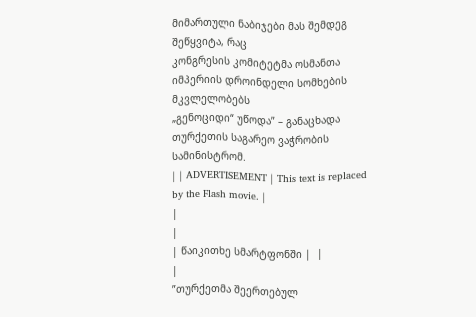მიმართული ნაბიჯები მას შემდეგ შეწყვიტა, რაც
კონგრესის კომიტეტმა ოსმანთა იმპერიის დროინდელი სომხების მკვლელობებს
„გენოციდი“ უწოდა” – განაცხადა თურქეთის საგარეო ვაჭრობის სამინისტრომ.
| | ADVERTISEMENT | This text is replaced by the Flash movie. |
|
|
| წაიკითხე სმარტფონში |  |
|
”თურქეთმა შეერთებულ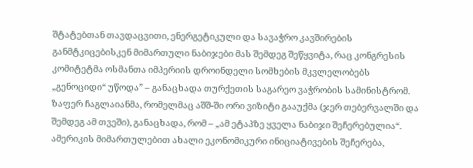შტატებთან თავდაცვითი, ენერგეტიკული და სავაჭრო კავშირების განმტკიცებისკენ მიმართული ნაბიჯები მას შემდეგ შეწყვიტა, რაც კონგრესის კომიტეტმა ოსმანთა იმპერიის დროინდელი სომხების მკვლელობებს „გენოციდი“ უწოდა” – განაცხადა თურქეთის საგარეო ვაჭრობის სამინისტრომ.
ზაფერ ჩაგლაიანმა, რომელმაც აშშ-ში ორი ვიზიტი გააუქმა (ჯერ თებერვალში და შემდეგ ამ თვეში), განაცხადა, რომ – „ამ ეტაპზე ყველა ნაბიჯი შეჩერებულია“.
ამერიკის მიმართულებით ახალი ეკონომიკური ინიციატივების შეჩერება,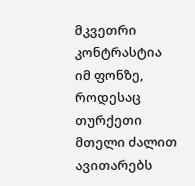მკვეთრი კონტრასტია იმ ფონზე, როდესაც თურქეთი მთელი ძალით ავითარებს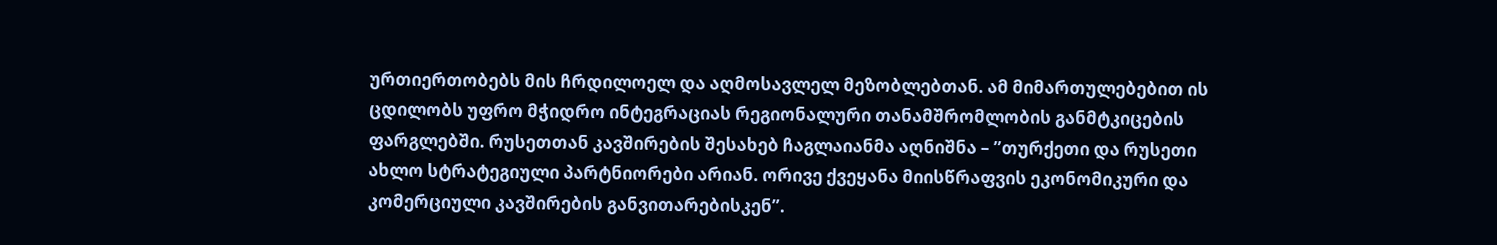ურთიერთობებს მის ჩრდილოელ და აღმოსავლელ მეზობლებთან. ამ მიმართულებებით ის ცდილობს უფრო მჭიდრო ინტეგრაციას რეგიონალური თანამშრომლობის განმტკიცების ფარგლებში. რუსეთთან კავშირების შესახებ ჩაგლაიანმა აღნიშნა – ”თურქეთი და რუსეთი ახლო სტრატეგიული პარტნიორები არიან. ორივე ქვეყანა მიისწრაფვის ეკონომიკური და კომერციული კავშირების განვითარებისკენ”.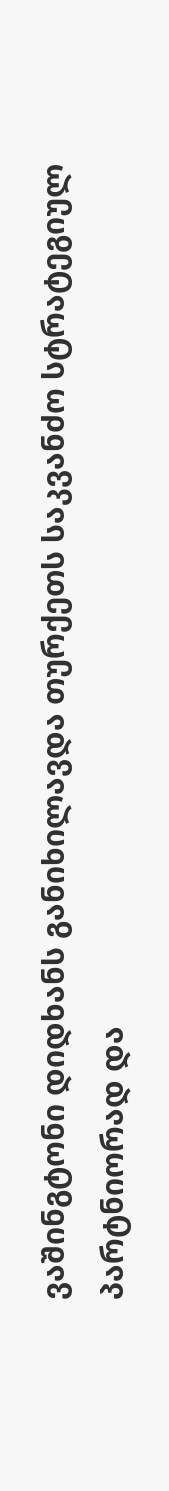ვაშინგტონი დიდხანს განიხილავდა თურქეთს საკვანძო სტრატეგიულ პარტნიორად და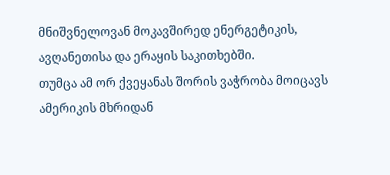მნიშვნელოვან მოკავშირედ ენერგეტიკის, ავღანეთისა და ერაყის საკითხებში.
თუმცა ამ ორ ქვეყანას შორის ვაჭრობა მოიცავს ამერიკის მხრიდან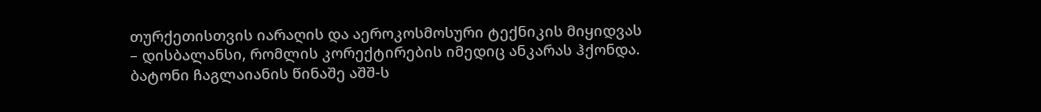თურქეთისთვის იარაღის და აეროკოსმოსური ტექნიკის მიყიდვას – დისბალანსი, რომლის კორექტირების იმედიც ანკარას ჰქონდა. ბატონი ჩაგლაიანის წინაშე აშშ-ს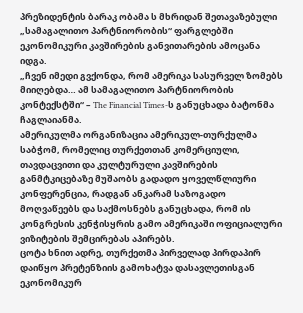პრეზიდენტის ბარაკ ობამა ს მხრიდან შეთავაზებული „სამაგალითო პარტნიორობის“ ფარგლებში ეკონომიკური კავშირების განვითარების ამოცანა იდგა.
„ჩვენ იმედი გვქონდა, რომ ამერიკა სასურველ ზომებს მიიღებდა… ამ სამაგალითო პარტნიორობის კონტექსტში“ – The Financial Times-ს განუცხადა ბატონმა ჩაგლაიანმა.
ამერიკულმა ორგანიზაცია ამერიკულ-თურქულმა საბჭომ, რომელიც თურქეთთან კომერციული, თავდაცვითი და კულტურული კავშირების განმტკიცებაზე მუშაობს გადადო ყოველწლიური კონფერენცია, რადგან ანკარამ საზოგადო მოღვაწეებს და საქმოსნებს განუცხადა, რომ ის კონგრესის კენჭისყრის გამო ამერიკაში ოფიციალური ვიზიტების შემცირებას აპირებს.
ცოტა ხნით ადრე, თურქეთმა პირველად პირდაპირ დაიწყო პრეტენზიის გამოხატვა დასავლეთისგან ეკონომიკურ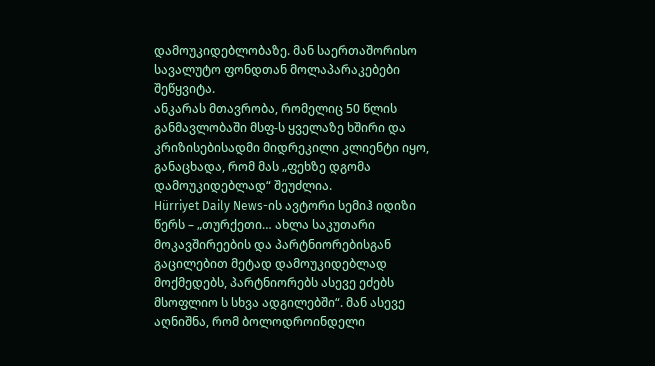დამოუკიდებლობაზე. მან საერთაშორისო სავალუტო ფონდთან მოლაპარაკებები შეწყვიტა.
ანკარას მთავრობა, რომელიც 50 წლის განმავლობაში მსფ-ს ყველაზე ხშირი და კრიზისებისადმი მიდრეკილი კლიენტი იყო, განაცხადა, რომ მას „ფეხზე დგომა დამოუკიდებლად“ შეუძლია.
Hürriyet Daily News-ის ავტორი სემიჰ იდიზი წერს – „თურქეთი… ახლა საკუთარი მოკავშირეების და პარტნიორებისგან გაცილებით მეტად დამოუკიდებლად მოქმედებს, პარტნიორებს ასევე ეძებს მსოფლიო ს სხვა ადგილებში“. მან ასევე აღნიშნა, რომ ბოლოდროინდელი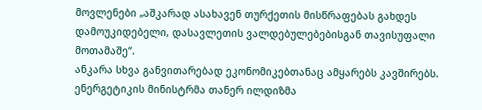მოვლენები „აშკარად ასახავენ თურქეთის მისწრაფებას გახდეს დამოუკიდებელი, დასავლეთის ვალდებულებებისგან თავისუფალი მოთამაშე“.
ანკარა სხვა განვითარებად ეკონომიკებთანაც ამყარებს კავშირებს. ენერგეტიკის მინისტრმა თანერ ილდიზმა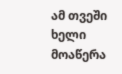ამ თვეში ხელი მოაწერა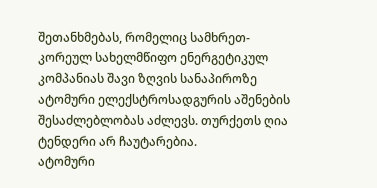შეთანხმებას, რომელიც სამხრეთ-კორეულ სახელმწიფო ენერგეტიკულ კომპანიას შავი ზღვის სანაპიროზე ატომური ელექსტროსადგურის აშენების შესაძლებლობას აძლევს. თურქეთს ღია ტენდერი არ ჩაუტარებია.
ატომური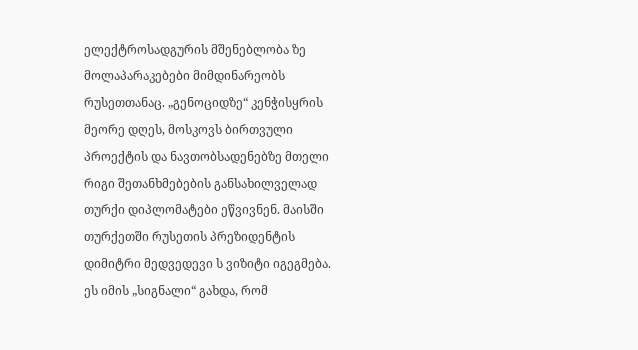ელექტროსადგურის მშენებლობა ზე მოლაპარაკებები მიმდინარეობს რუსეთთანაც. „გენოციდზე“ კენჭისყრის მეორე დღეს, მოსკოვს ბირთვული პროექტის და ნავთობსადენებზე მთელი რიგი შეთანხმებების განსახილველად თურქი დიპლომატები ეწვივნენ. მაისში თურქეთში რუსეთის პრეზიდენტის დიმიტრი მედვედევი ს ვიზიტი იგეგმება.
ეს იმის „სიგნალი“ გახდა, რომ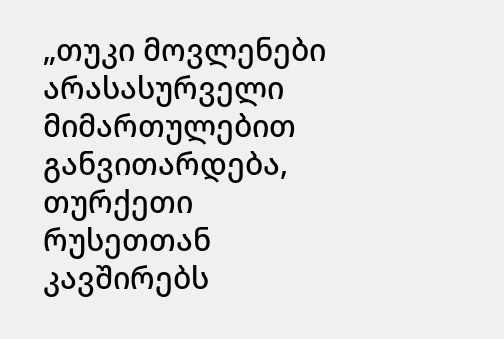„თუკი მოვლენები არასასურველი მიმართულებით განვითარდება, თურქეთი რუსეთთან კავშირებს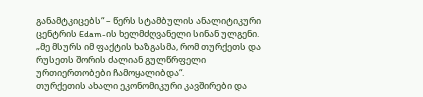განამტკიცებს“ – წერს სტამბულის ანალიტიკური ცენტრის Edam-ის ხელმძღვანელი სინან ულგენი.
„მე მსურს იმ ფაქტის ხაზგასმა, რომ თურქეთს და რუსეთს შორის ძალიან გულწრფელი ურთიერთობები ჩამოყალიბდა“.
თურქეთის ახალი ეკონომიკური კავშირები და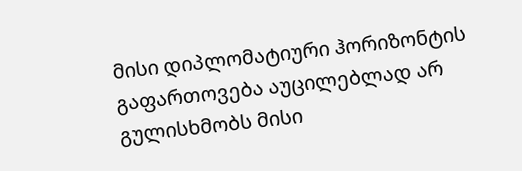მისი დიპლომატიური ჰორიზონტის გაფართოვება აუცილებლად არ გულისხმობს მისი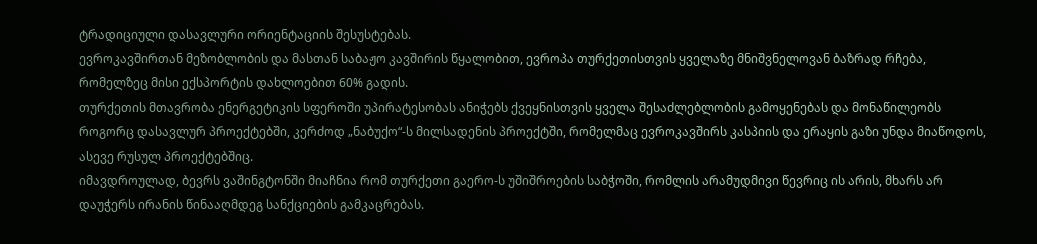ტრადიციული დასავლური ორიენტაციის შესუსტებას.
ევროკავშირთან მეზობლობის და მასთან საბაჟო კავშირის წყალობით, ევროპა თურქეთისთვის ყველაზე მნიშვნელოვან ბაზრად რჩება, რომელზეც მისი ექსპორტის დახლოებით 60% გადის.
თურქეთის მთავრობა ენერგეტიკის სფეროში უპირატესობას ანიჭებს ქვეყნისთვის ყველა შესაძლებლობის გამოყენებას და მონაწილეობს როგორც დასავლურ პროექტებში, კერძოდ „ნაბუქო“-ს მილსადენის პროექტში, რომელმაც ევროკავშირს კასპიის და ერაყის გაზი უნდა მიაწოდოს, ასევე რუსულ პროექტებშიც.
იმავდროულად, ბევრს ვაშინგტონში მიაჩნია რომ თურქეთი გაერო-ს უშიშროების საბჭოში, რომლის არამუდმივი წევრიც ის არის, მხარს არ დაუჭერს ირანის წინააღმდეგ სანქციების გამკაცრებას.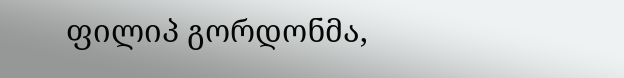ფილიპ გორდონმა,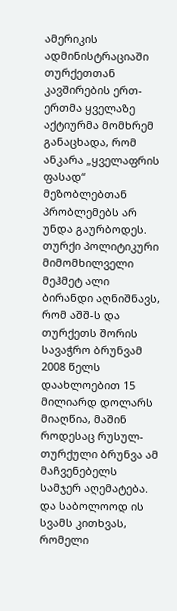ამერიკის ადმინისტრაციაში თურქეთთან კავშირების ერთ-ერთმა ყველაზე აქტიურმა მომხრემ განაცხადა, რომ ანკარა „ყველაფრის ფასად“ მეზობლებთან პრობლემებს არ უნდა გაურბოდეს.
თურქი პოლიტიკური მიმომხილველი მეჰმეტ ალი ბირანდი აღნიშნავს, რომ აშშ-ს და თურქეთს შორის სავაჭრო ბრუნვამ 2008 წელს დაახლოებით 15 მილიარდ დოლარს მიაღწია, მაშინ როდესაც რუსულ-თურქული ბრუნვა ამ მაჩვენებელს სამჯერ აღემატება.
და საბოლოოდ ის სვამს კითხვას, რომელი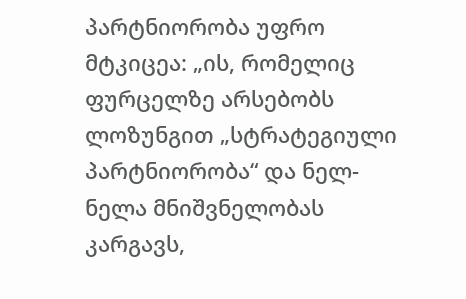პარტნიორობა უფრო მტკიცეა: „ის, რომელიც ფურცელზე არსებობს ლოზუნგით „სტრატეგიული პარტნიორობა“ და ნელ-ნელა მნიშვნელობას კარგავს,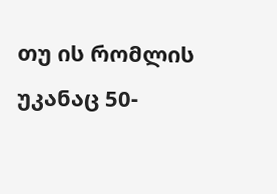თუ ის რომლის უკანაც 50-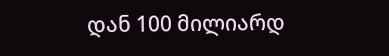დან 100 მილიარდ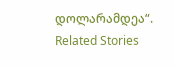დოლარამდეა“.
Related Stories